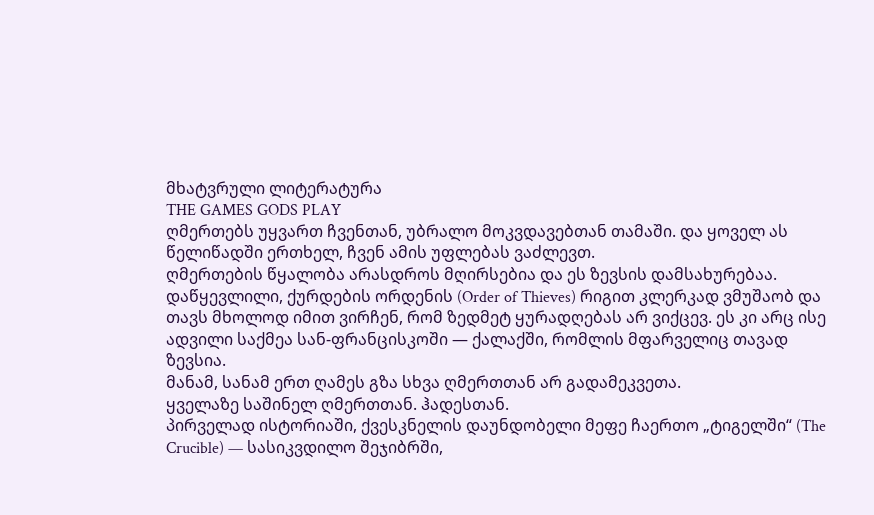მხატვრული ლიტერატურა
THE GAMES GODS PLAY
ღმერთებს უყვართ ჩვენთან, უბრალო მოკვდავებთან თამაში. და ყოველ ას წელიწადში ერთხელ, ჩვენ ამის უფლებას ვაძლევთ.
ღმერთების წყალობა არასდროს მღირსებია და ეს ზევსის დამსახურებაა. დაწყევლილი, ქურდების ორდენის (Order of Thieves) რიგით კლერკად ვმუშაობ და თავს მხოლოდ იმით ვირჩენ, რომ ზედმეტ ყურადღებას არ ვიქცევ. ეს კი არც ისე ადვილი საქმეა სან-ფრანცისკოში — ქალაქში, რომლის მფარველიც თავად ზევსია.
მანამ, სანამ ერთ ღამეს გზა სხვა ღმერთთან არ გადამეკვეთა.
ყველაზე საშინელ ღმერთთან. ჰადესთან.
პირველად ისტორიაში, ქვესკნელის დაუნდობელი მეფე ჩაერთო „ტიგელში“ (The Crucible) — სასიკვდილო შეჯიბრში,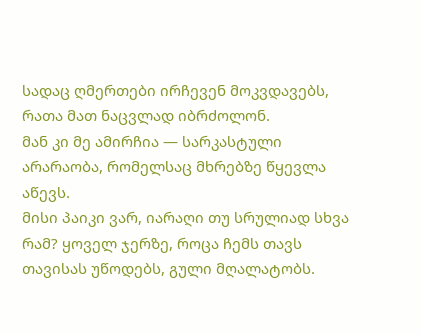სადაც ღმერთები ირჩევენ მოკვდავებს, რათა მათ ნაცვლად იბრძოლონ.
მან კი მე ამირჩია — სარკასტული არარაობა, რომელსაც მხრებზე წყევლა აწევს.
მისი პაიკი ვარ, იარაღი თუ სრულიად სხვა რამ? ყოველ ჯერზე, როცა ჩემს თავს თავისას უწოდებს, გული მღალატობს.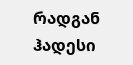რადგან ჰადესი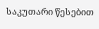საკუთარი წესებით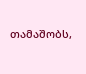თამაშობს,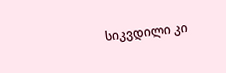სიკვდილი კი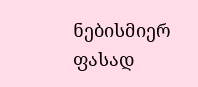ნებისმიერ ფასად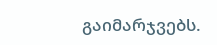გაიმარჯვებს.